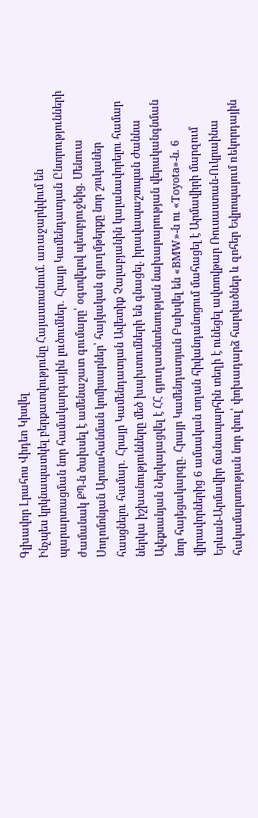Գլխավոր Լրահոս Վիդեո Կիսվել
Ինչպես կրկնապատկել բերքատվությունը Հայաստանում. առաջարկվում են պարարտացման նոր համակարգային լուծումներ․ Հրայր Կամենդատյան Ընտրությունների ժամանակ ՔՊ-ն ծախսել է ամենաշատ գումարը՝ օգտվելով պետբյուջեից. Մենուա Սողոմոնյան Արտահանման կոմիսարներ՝ հայկական գյուղմթերքը նոր շուկաներ հասցնելու համար․ Հրայր Կամենդատյան Ավետիք Չալաբյանին կալանավորելու համար ներկա իշխանությունները մեծ խախտումների են գնացել. իրավապաշտպան Ժաննա Ալեքսանյան Ներկայացվել է ՀՀ գյուղատնտեսության նախարարության վերականգնման նոր հայեցակարգը․ Հրայր Կամենդատյան Բախվել են «BMW»-ն ու «Toyota»-ն. 6 վիրավորներից 6 ամսական տղան հիվանդանոցում մահացել է Արմավիրի մարզում Երևան-Արմավիր ճանապարհին տեղի է ունեցել ավտովթար Ռուսաստան-Ուկրաինա հակամարտության նոր փուլ՝ փոխադարձ հարվածներ և զոհեր Եվրոպայում ռեկորդային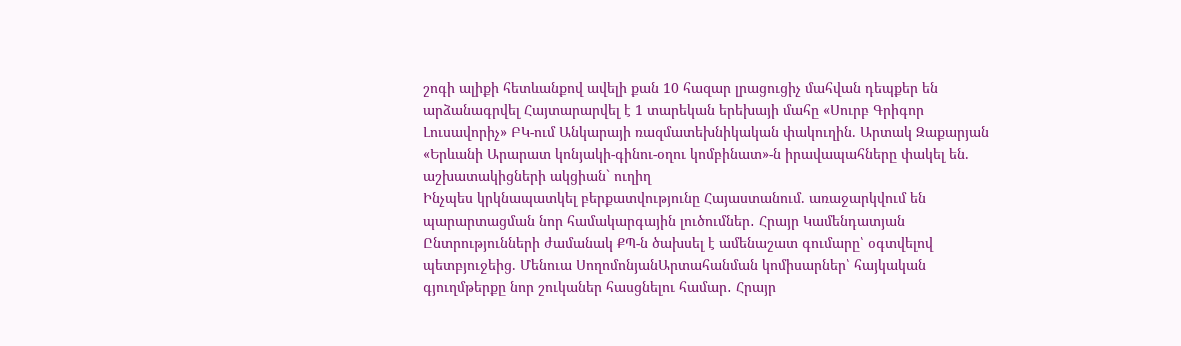շոգի ալիքի հետևանքով ավելի քան 10 հազար լրացուցիչ մահվան դեպքեր են արձանագրվել Հայտարարվել է 1 տարեկան երեխայի մահը «Սուրբ Գրիգոր Լուսավորիչ» ԲԿ-ում Անկարայի ռազմատեխնիկական փակուղին. Արտակ Զաքարյան «Երևանի Արարատ կոնյակի-գինու-օղու կոմբինատ»-ն իրավապահները փակել են. աշխատակիցների ակցիան` ուղիղ
Ինչպես կրկնապատկել բերքատվությունը Հայաստանում. առաջարկվում են պարարտացման նոր համակարգային լուծումներ․ Հրայր Կամենդատյան Ընտրությունների ժամանակ ՔՊ-ն ծախսել է ամենաշատ գումարը՝ օգտվելով պետբյուջեից. Մենուա ՍողոմոնյանԱրտահանման կոմիսարներ՝ հայկական գյուղմթերքը նոր շուկաներ հասցնելու համար․ Հրայր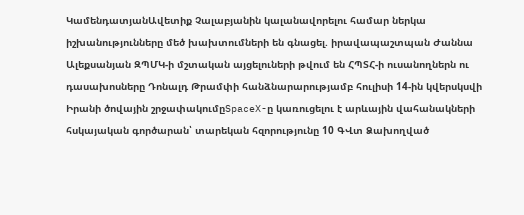ԿամենդատյանԱվետիք Չալաբյանին կալանավորելու համար ներկա իշխանությունները մեծ խախտումների են գնացել. իրավապաշտպան Ժաննա Ալեքսանյան ԶՊՄԿ-ի մշտական այցելուների թվում են ՀՊՏՀ-ի ուսանողներն ու դասախոսները Դոնալդ Թրամփի հանձնարարությամբ հուլիսի 14-ին կվերսկսվի Իրանի ծովային շրջափակումըSpaceX-ը կառուցելու է արևային վահանակների հսկայական գործարան՝ տարեկան հզորությունը 10 ԳՎտ Ձախողված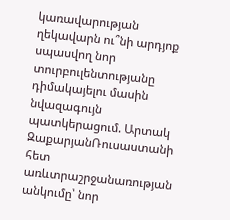կառավարության ղեկավարն ու՞նի արդյոք սպասվող նոր տուրբուլենտությանը դիմակայելու մասին նվազագույն պատկերացում. Արտակ ԶաքարյանՌուսաստանի հետ առևտրաշրջանառության անկումը՝ նոր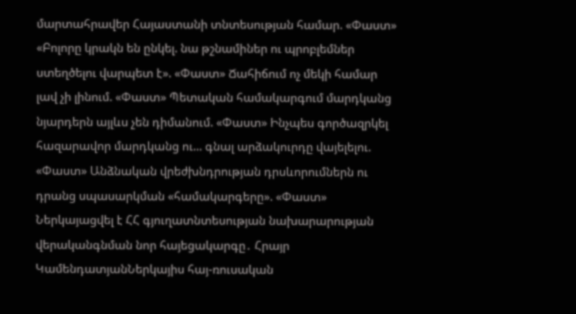մարտահրավեր Հայաստանի տնտեսության համար. «Փաստ» «Բոլորը կրակն են ընկել. նա թշնամիներ ու պրոբլեմներ ստեղծելու վարպետ է». «Փաստ» Ճահիճում ոչ մեկի համար լավ չի լինում. «Փաստ» Պետական համակարգում մարդկանց նյարդերն այլևս չեն դիմանում. «Փաստ» Ինչպես գործազրկել հազարավոր մարդկանց ու... գնալ արձակուրդը վայելելու. «Փաստ» Անձնական վրեժխնդրության դրսևորումներն ու դրանց սպասարկման «համակարգերը». «Փաստ» Ներկայացվել է ՀՀ գյուղատնտեսության նախարարության վերականգնման նոր հայեցակարգը․ Հրայր ԿամենդատյանՆերկայիս հայ-ռուսական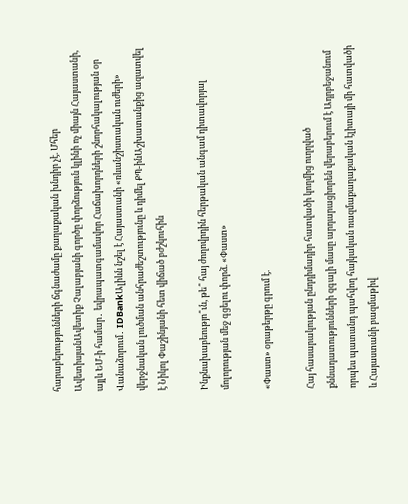հարաբերությունների ճգնաժամը քաղաքական խնդիր չէ. Մհեր ԱվետիսյանԱվետիք Չալաբյանի գործը փորձություն կլինի ոչ միայն Հայաստանի, այլև ԵՄ-ի համար․ եվրապատգամավոր Հաճախորդների շնորհակալության օր Վանաձորում․ IDBankԱլիևն նշել է Հայաստանի «ռևանշիստական ուժերի» վերջնական լուծման անհրաժեշտությունը և դիմել ՔՊ-ինԱշխատանքից ազատվել է Նիկոլ Փաշինյանի հետ վիճած բժշկուհին

Ինքնախաբեությո՞ւն, թե՞ հայ ժողովրդին հերթական անգամ դիտավորյալ մոլորության մեջ գցելու փորձ. «Փաստ»

«Փաստ» օրաթերթը գրում է.

Հայ հասարակության ընդդիմադիր հատվածի կողմից ուղղված քննադատությունների զգալի մասը արդարացիորեն վերաբերում է Ադրբեջանում որպես պատանդ պահվող հայկական ռազմաքաղաքական էլիտայի մի հատվածի և Հայաստանի բազմաթիվ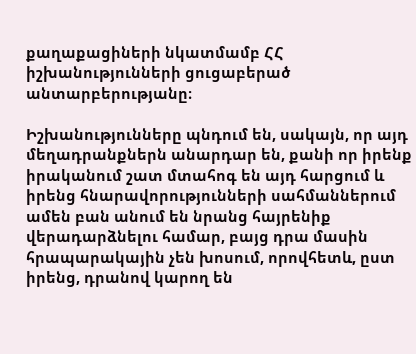քաղաքացիների նկատմամբ ՀՀ իշխանությունների ցուցաբերած անտարբերությանը։

Իշխանությունները պնդում են, սակայն, որ այդ մեղադրանքներն անարդար են, քանի որ իրենք իրականում շատ մտահոգ են այդ հարցում և իրենց հնարավորությունների սահմաններում ամեն բան անում են նրանց հայրենիք վերադարձնելու համար, բայց դրա մասին հրապարակային չեն խոսում, որովհետև, ըստ իրենց, դրանով կարող են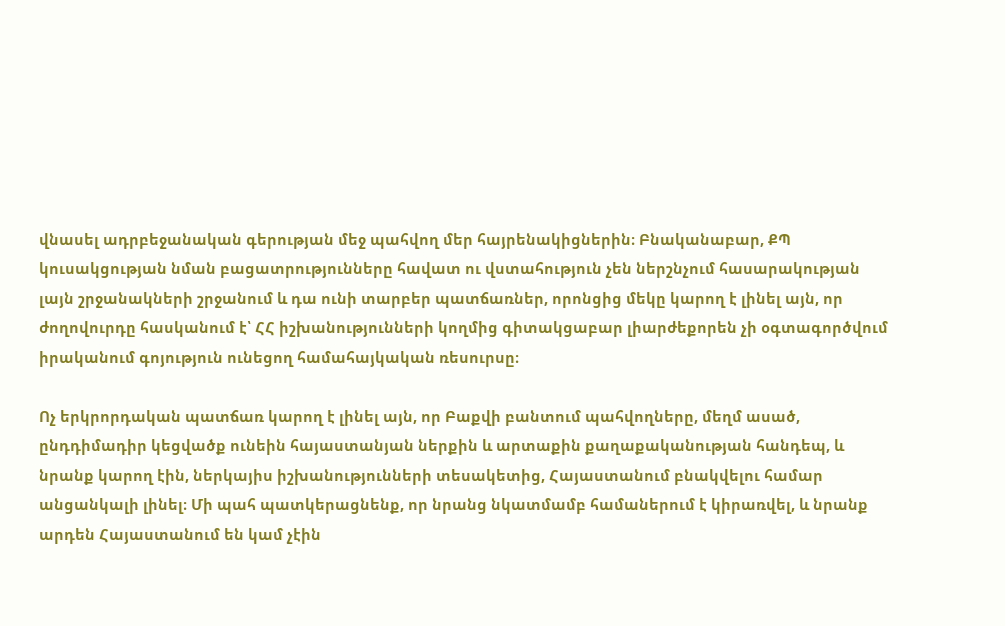վնասել ադրբեջանական գերության մեջ պահվող մեր հայրենակիցներին։ Բնականաբար, ՔՊ կուսակցության նման բացատրությունները հավատ ու վստահություն չեն ներշնչում հասարակության լայն շրջանակների շրջանում և դա ունի տարբեր պատճառներ, որոնցից մեկը կարող է լինել այն, որ ժողովուրդը հասկանում է՝ ՀՀ իշխանությունների կողմից գիտակցաբար լիարժեքորեն չի օգտագործվում իրականում գոյություն ունեցող համահայկական ռեսուրսը։

Ոչ երկրորդական պատճառ կարող է լինել այն, որ Բաքվի բանտում պահվողները, մեղմ ասած, ընդդիմադիր կեցվածք ունեին հայաստանյան ներքին և արտաքին քաղաքականության հանդեպ, և նրանք կարող էին, ներկայիս իշխանությունների տեսակետից, Հայաստանում բնակվելու համար անցանկալի լինել։ Մի պահ պատկերացնենք, որ նրանց նկատմամբ համաներում է կիրառվել, և նրանք արդեն Հայաստանում են կամ չէին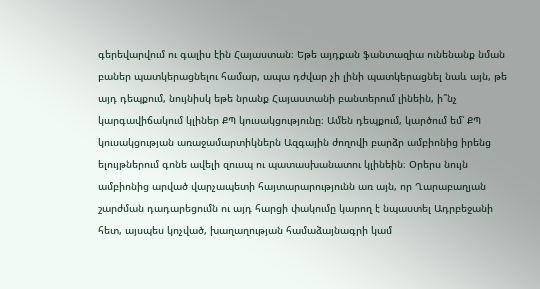գերեվարվում ու գալիս էին Հայաստան։ Եթե այդքան ֆանտազիա ունենանք նման բաներ պատկերացնելու համար, ապա դժվար չի լինի պատկերացնել նաև այն, թե այդ դեպքում, նույնիսկ եթե նրանք Հայաստանի բանտերում լինեին, ի՞նչ կարգավիճակում կլիներ ՔՊ կուսակցությունը։ Ամեն դեպքում, կարծում եմ՝ ՔՊ կուսակցության առաջամարտիկներն Ազգային ժողովի բարձր ամբիոնից իրենց ելույթներում գոնե ավելի զուսպ ու պատասխանատու կլինեին։ Օրերս նույն ամբիոնից արված վարչապետի հայտարարությունն առ այն, որ Ղարաբաղյան շարժման դադարեցումն ու այդ հարցի փակումը կարող է նպաստել Ադրբեջանի հետ, այսպես կոչված, խաղաղության համաձայնագրի կամ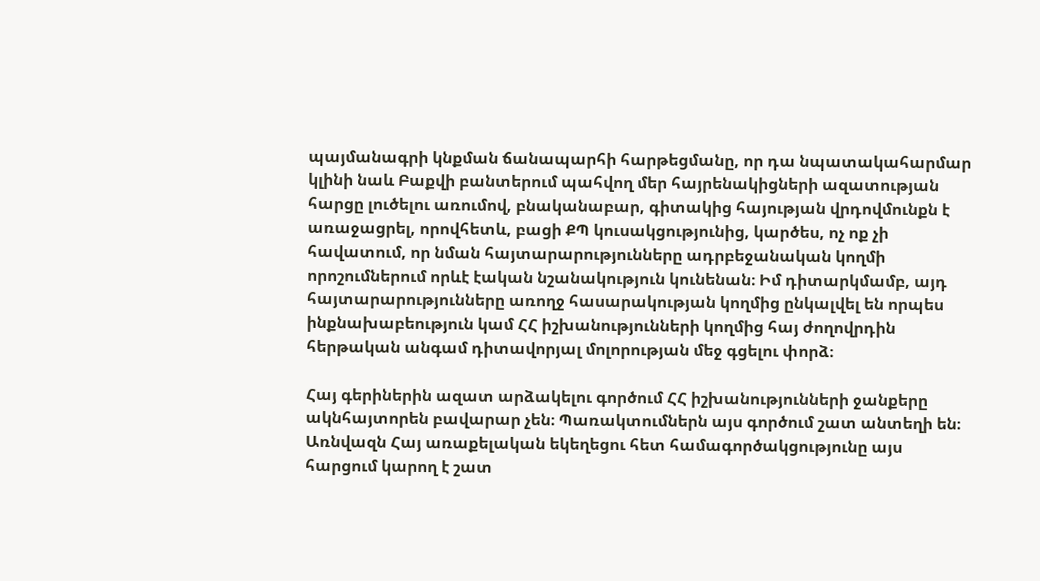պայմանագրի կնքման ճանապարհի հարթեցմանը, որ դա նպատակահարմար կլինի նաև Բաքվի բանտերում պահվող մեր հայրենակիցների ազատության հարցը լուծելու առումով, բնականաբար, գիտակից հայության վրդովմունքն է առաջացրել, որովհետև, բացի ՔՊ կուսակցությունից, կարծես, ոչ ոք չի հավատում, որ նման հայտարարությունները ադրբեջանական կողմի որոշումներում որևէ էական նշանակություն կունենան։ Իմ դիտարկմամբ, այդ հայտարարությունները առողջ հասարակության կողմից ընկալվել են որպես ինքնախաբեություն կամ ՀՀ իշխանությունների կողմից հայ ժողովրդին հերթական անգամ դիտավորյալ մոլորության մեջ գցելու փորձ։

Հայ գերիներին ազատ արձակելու գործում ՀՀ իշխանությունների ջանքերը ակնհայտորեն բավարար չեն։ Պառակտումներն այս գործում շատ անտեղի են։ Առնվազն Հայ առաքելական եկեղեցու հետ համագործակցությունը այս հարցում կարող է շատ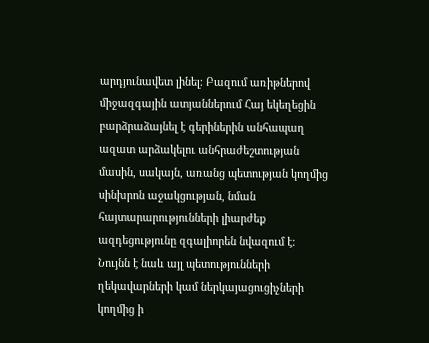արդյունավետ լինել։ Բազում առիթներով միջազգային ատյաններում Հայ եկեղեցին բարձրաձայնել է գերիներին անհապաղ ազատ արձակելու անհրաժեշտության մասին, սակայն, առանց պետության կողմից սինխրոն աջակցության, նման հայտարարությունների լիարժեք ազդեցությունը զգալիորեն նվազում է։ Նույնն է նաև այլ պետությունների ղեկավարների կամ ներկայացուցիչների կողմից ի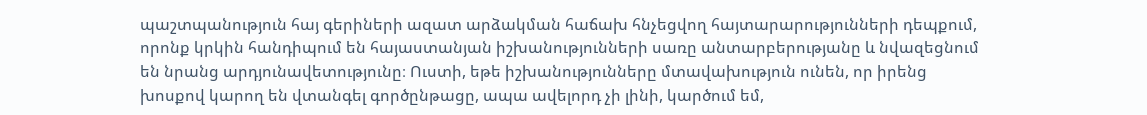պաշտպանություն հայ գերիների ազատ արձակման հաճախ հնչեցվող հայտարարությունների դեպքում, որոնք կրկին հանդիպում են հայաստանյան իշխանությունների սառը անտարբերությանը և նվազեցնում են նրանց արդյունավետությունը։ Ուստի, եթե իշխանությունները մտավախություն ունեն, որ իրենց խոսքով կարող են վտանգել գործընթացը, ապա ավելորդ չի լինի, կարծում եմ,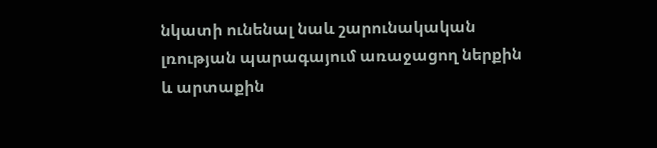նկատի ունենալ նաև շարունակական լռության պարագայում առաջացող ներքին և արտաքին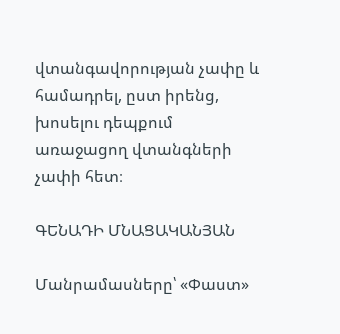վտանգավորության չափը և համադրել, ըստ իրենց, խոսելու դեպքում առաջացող վտանգների չափի հետ։

ԳԵՆԱԴԻ ՄՆԱՑԱԿԱՆՅԱՆ

Մանրամասները՝ «Փաստ»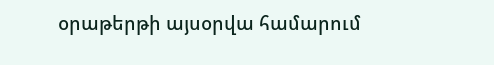օրաթերթի այսօրվա համարում